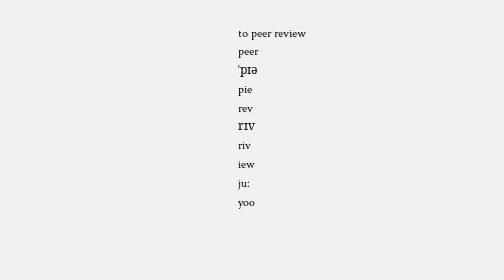to peer review
peer
ˈpɪə
pie
rev
rɪv
riv
iew
ju:
yoo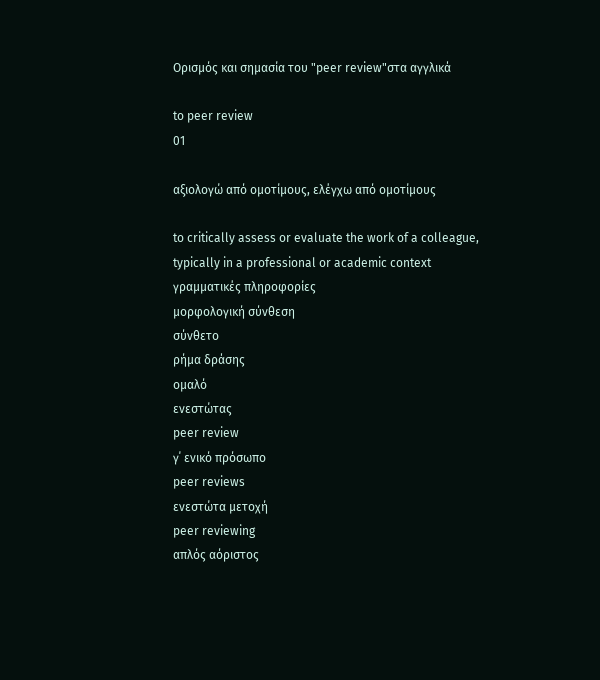Ορισμός και σημασία του "peer review"στα αγγλικά

to peer review
01

αξιολογώ από ομοτίμους, ελέγχω από ομοτίμους

to critically assess or evaluate the work of a colleague, typically in a professional or academic context
γραμματικές πληροφορίες
μορφολογική σύνθεση
σύνθετο
ρήμα δράσης
ομαλό
ενεστώτας
peer review
γ΄ ενικό πρόσωπο
peer reviews
ενεστώτα μετοχή
peer reviewing
απλός αόριστος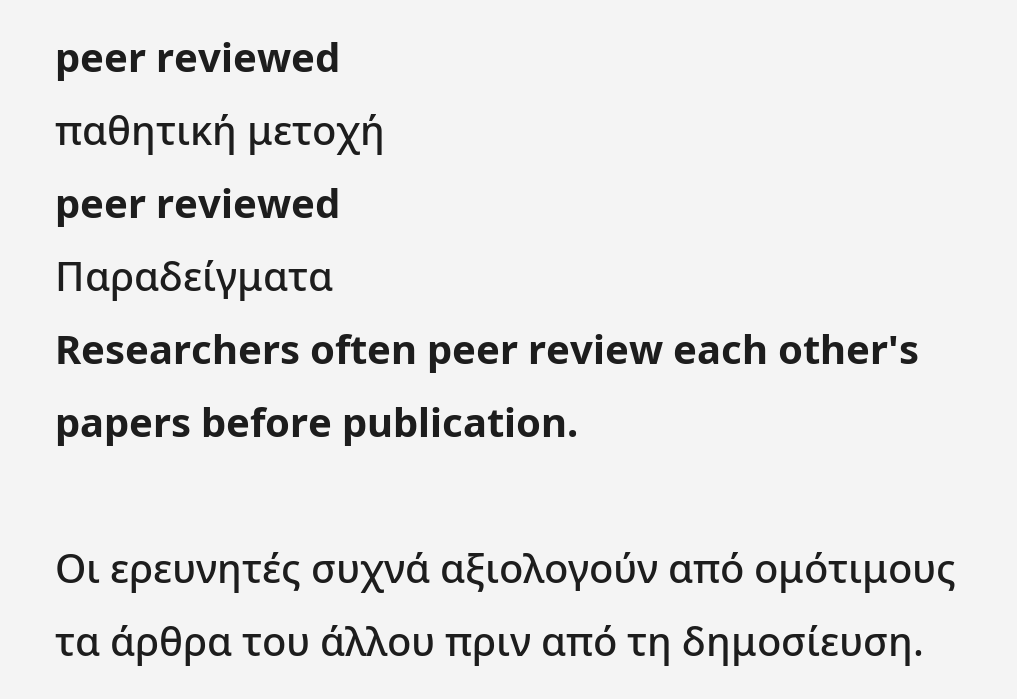peer reviewed
παθητική μετοχή
peer reviewed
Παραδείγματα
Researchers often peer review each other's papers before publication.

Οι ερευνητές συχνά αξιολογούν από ομότιμους τα άρθρα του άλλου πριν από τη δημοσίευση.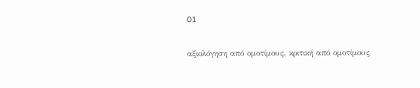01

αξιολόγηση από ομοτίμους, κριτική από ομοτίμους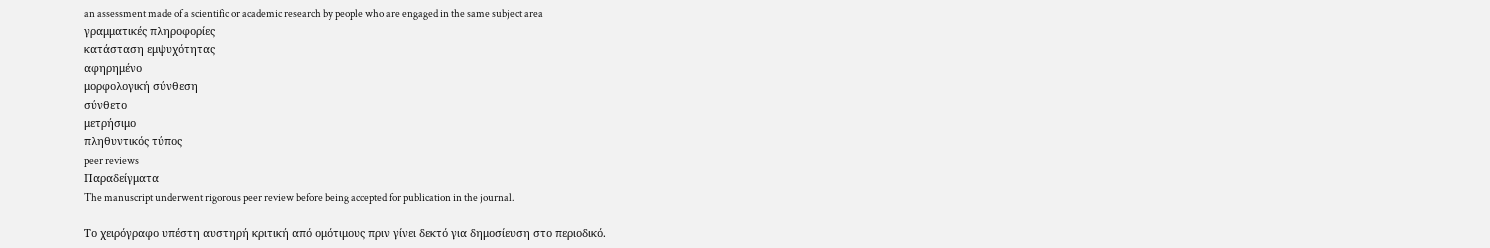an assessment made of a scientific or academic research by people who are engaged in the same subject area
γραμματικές πληροφορίες
κατάσταση εμψυχότητας
αφηρημένο
μορφολογική σύνθεση
σύνθετο
μετρήσιμο
πληθυντικός τύπος
peer reviews
Παραδείγματα
The manuscript underwent rigorous peer review before being accepted for publication in the journal.

Το χειρόγραφο υπέστη αυστηρή κριτική από ομότιμους πριν γίνει δεκτό για δημοσίευση στο περιοδικό.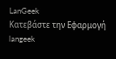LanGeek
Κατεβάστε την Εφαρμογή
langeek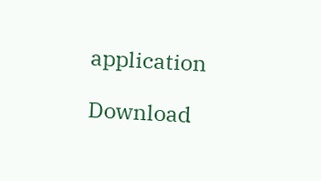application

Download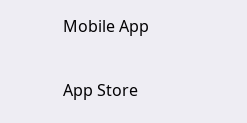Mobile App

App Store